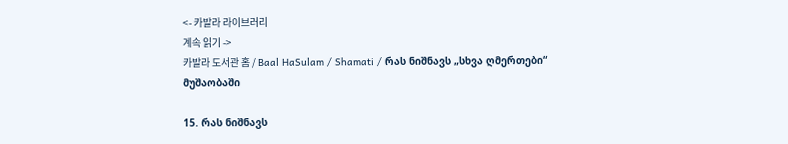<- 카발라 라이브러리
계속 읽기 ->
카발라 도서관 홈 / Baal HaSulam / Shamati / რას ნიშნავს „სხვა ღმერთები“ მუშაობაში

15. რას ნიშნავს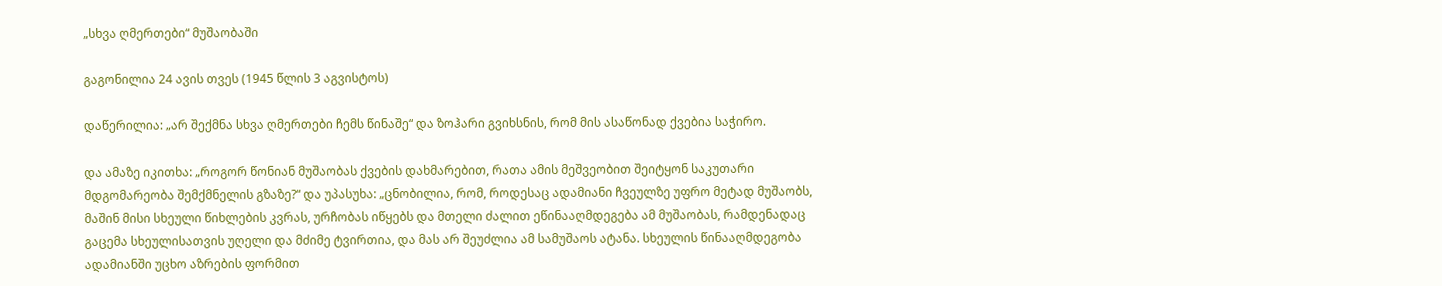„სხვა ღმერთები“ მუშაობაში

გაგონილია 24 ავის თვეს (1945 წლის 3 აგვისტოს)

დაწერილია: „არ შექმნა სხვა ღმერთები ჩემს წინაშე“ და ზოჰარი გვიხსნის, რომ მის ასაწონად ქვებია საჭირო.

და ამაზე იკითხა: „როგორ წონიან მუშაობას ქვების დახმარებით, რათა ამის მეშვეობით შეიტყონ საკუთარი მდგომარეობა შემქმნელის გზაზე?“ და უპასუხა: „ცნობილია, რომ, როდესაც ადამიანი ჩვეულზე უფრო მეტად მუშაობს, მაშინ მისი სხეული წიხლების კვრას, ურჩობას იწყებს და მთელი ძალით ეწინააღმდეგება ამ მუშაობას, რამდენადაც გაცემა სხეულისათვის უღელი და მძიმე ტვირთია, და მას არ შეუძლია ამ სამუშაოს ატანა. სხეულის წინააღმდეგობა ადამიანში უცხო აზრების ფორმით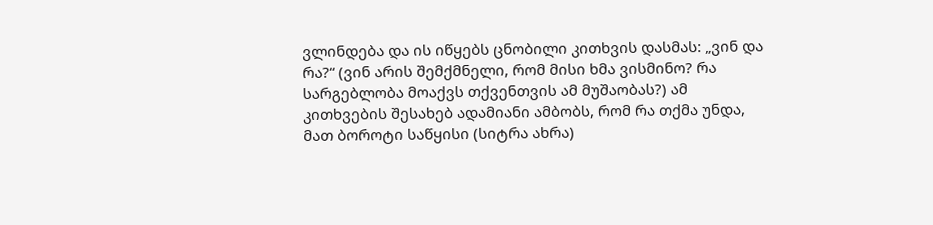ვლინდება და ის იწყებს ცნობილი კითხვის დასმას: „ვინ და რა?“ (ვინ არის შემქმნელი, რომ მისი ხმა ვისმინო? რა სარგებლობა მოაქვს თქვენთვის ამ მუშაობას?) ამ კითხვების შესახებ ადამიანი ამბობს, რომ რა თქმა უნდა, მათ ბოროტი საწყისი (სიტრა ახრა)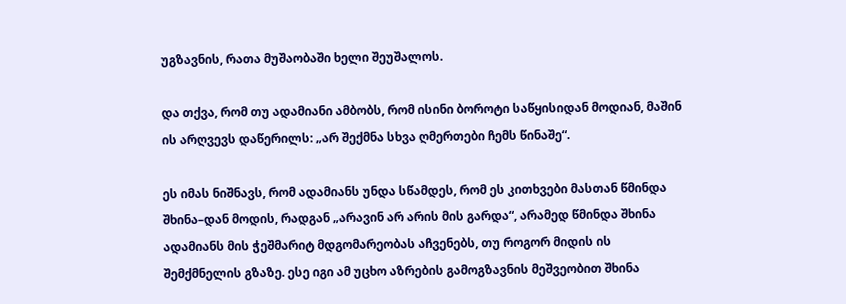უგზავნის, რათა მუშაობაში ხელი შეუშალოს.

და თქვა, რომ თუ ადამიანი ამბობს, რომ ისინი ბოროტი საწყისიდან მოდიან, მაშინ ის არღვევს დაწერილს: „არ შექმნა სხვა ღმერთები ჩემს წინაშე“.

ეს იმას ნიშნავს, რომ ადამიანს უნდა სწამდეს, რომ ეს კითხვები მასთან წმინდა შხინა–დან მოდის, რადგან „არავინ არ არის მის გარდა“, არამედ წმინდა შხინა ადამიანს მის ჭეშმარიტ მდგომარეობას აჩვენებს, თუ როგორ მიდის ის შემქმნელის გზაზე. ესე იგი ამ უცხო აზრების გამოგზავნის მეშვეობით შხინა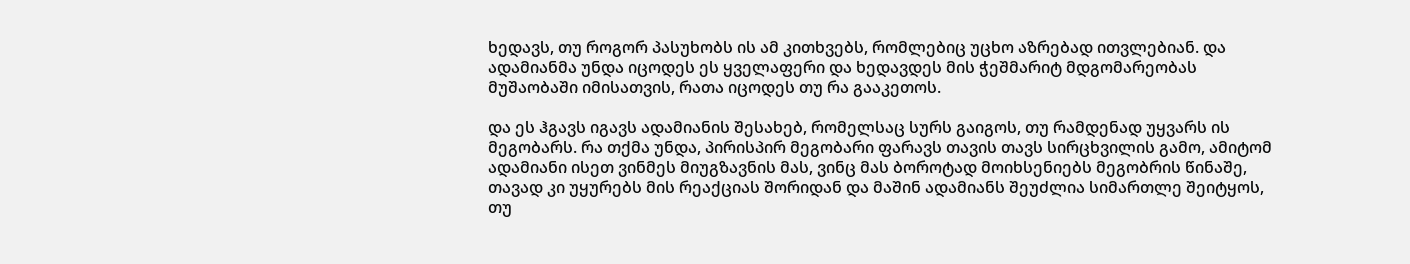ხედავს, თუ როგორ პასუხობს ის ამ კითხვებს, რომლებიც უცხო აზრებად ითვლებიან. და ადამიანმა უნდა იცოდეს ეს ყველაფერი და ხედავდეს მის ჭეშმარიტ მდგომარეობას მუშაობაში იმისათვის, რათა იცოდეს თუ რა გააკეთოს.

და ეს ჰგავს იგავს ადამიანის შესახებ, რომელსაც სურს გაიგოს, თუ რამდენად უყვარს ის მეგობარს. რა თქმა უნდა, პირისპირ მეგობარი ფარავს თავის თავს სირცხვილის გამო, ამიტომ ადამიანი ისეთ ვინმეს მიუგზავნის მას, ვინც მას ბოროტად მოიხსენიებს მეგობრის წინაშე, თავად კი უყურებს მის რეაქციას შორიდან და მაშინ ადამიანს შეუძლია სიმართლე შეიტყოს, თუ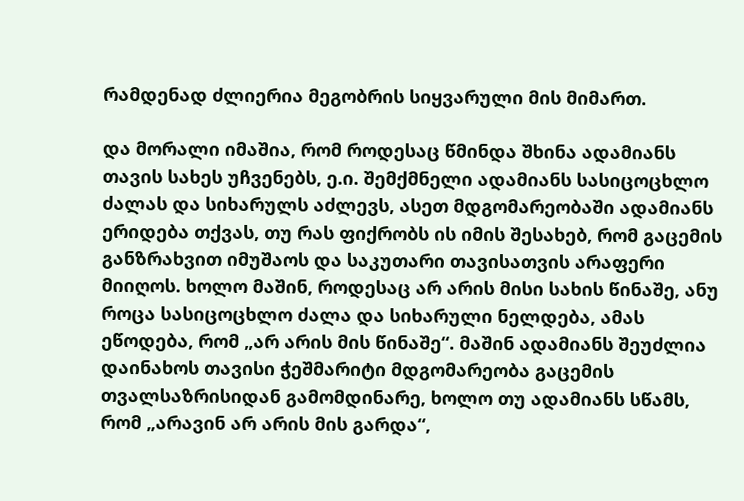რამდენად ძლიერია მეგობრის სიყვარული მის მიმართ.

და მორალი იმაშია, რომ როდესაც წმინდა შხინა ადამიანს თავის სახეს უჩვენებს, ე.ი. შემქმნელი ადამიანს სასიცოცხლო ძალას და სიხარულს აძლევს, ასეთ მდგომარეობაში ადამიანს ერიდება თქვას, თუ რას ფიქრობს ის იმის შესახებ, რომ გაცემის განზრახვით იმუშაოს და საკუთარი თავისათვის არაფერი მიიღოს. ხოლო მაშინ, როდესაც არ არის მისი სახის წინაშე, ანუ როცა სასიცოცხლო ძალა და სიხარული ნელდება, ამას ეწოდება, რომ „არ არის მის წინაშე“. მაშინ ადამიანს შეუძლია დაინახოს თავისი ჭეშმარიტი მდგომარეობა გაცემის თვალსაზრისიდან გამომდინარე, ხოლო თუ ადამიანს სწამს, რომ „არავინ არ არის მის გარდა“,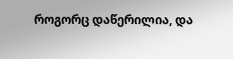როგორც დაწერილია, და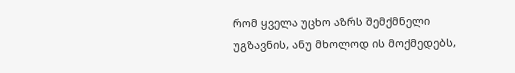რომ ყველა უცხო აზრს შემქმნელი უგზავნის, ანუ მხოლოდ ის მოქმედებს,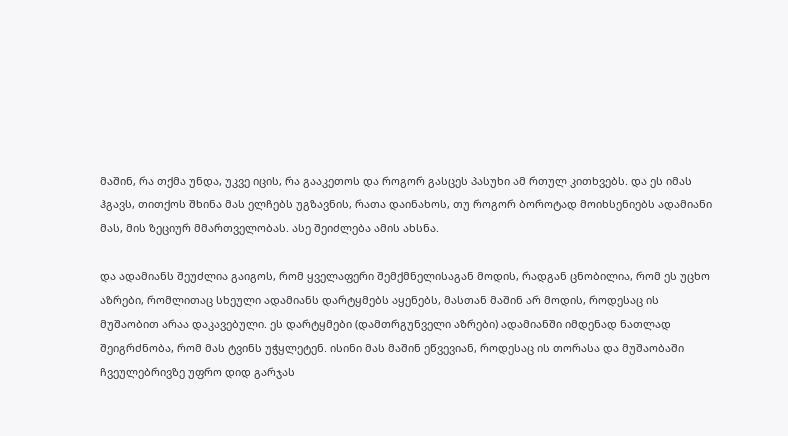მაშინ, რა თქმა უნდა, უკვე იცის, რა გააკეთოს და როგორ გასცეს პასუხი ამ რთულ კითხვებს. და ეს იმას ჰგავს, თითქოს შხინა მას ელჩებს უგზავნის, რათა დაინახოს, თუ როგორ ბოროტად მოიხსენიებს ადამიანი მას, მის ზეციურ მმართველობას. ასე შეიძლება ამის ახსნა.

და ადამიანს შეუძლია გაიგოს, რომ ყველაფერი შემქმნელისაგან მოდის, რადგან ცნობილია, რომ ეს უცხო აზრები, რომლითაც სხეული ადამიანს დარტყმებს აყენებს, მასთან მაშინ არ მოდის, როდესაც ის მუშაობით არაა დაკავებული. ეს დარტყმები (დამთრგუნველი აზრები) ადამიანში იმდენად ნათლად შეიგრძნობა, რომ მას ტვინს უჭყლეტენ. ისინი მას მაშინ ეწვევიან, როდესაც ის თორასა და მუშაობაში ჩვეულებრივზე უფრო დიდ გარჯას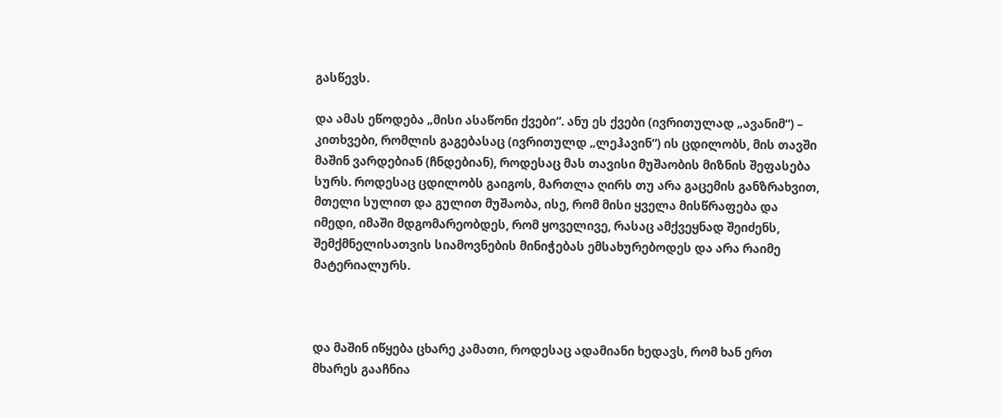გასწევს.

და ამას ეწოდება „მისი ასაწონი ქვები“. ანუ ეს ქვები (ივრითულად „ავანიმ“) – კითხვები, რომლის გაგებასაც (ივრითულდ „ლეჰავინ“) ის ცდილობს, მის თავში მაშინ ვარდებიან (ჩნდებიან), როდესაც მას თავისი მუშაობის მიზნის შეფასება სურს. როდესაც ცდილობს გაიგოს, მართლა ღირს თუ არა გაცემის განზრახვით, მთელი სულით და გულით მუშაობა, ისე, რომ მისი ყველა მისწრაფება და იმედი, იმაში მდგომარეობდეს, რომ ყოველივე, რასაც ამქვეყნად შეიძენს, შემქმნელისათვის სიამოვნების მინიჭებას ემსახურებოდეს და არა რაიმე მატერიალურს.



და მაშინ იწყება ცხარე კამათი, როდესაც ადამიანი ხედავს, რომ ხან ერთ მხარეს გააჩნია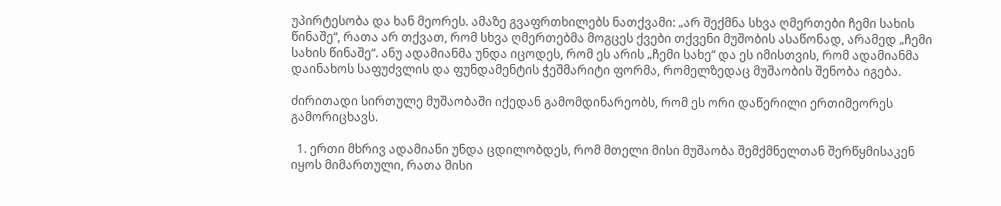უპირტესობა და ხან მეორეს. ამაზე გვაფრთხილებს ნათქვამი: „არ შექმნა სხვა ღმერთები ჩემი სახის წინაშე“, რათა არ თქვათ, რომ სხვა ღმერთებმა მოგცეს ქვები თქვენი მუშობის ასაწონად, არამედ „ჩემი სახის წინაშე“. ანუ ადამიანმა უნდა იცოდეს, რომ ეს არის „ჩემი სახე“ და ეს იმისთვის, რომ ადამიანმა დაინახოს საფუძვლის და ფუნდამენტის ჭეშმარიტი ფორმა, რომელზედაც მუშაობის შენობა იგება.

ძირითადი სირთულე მუშაობაში იქედან გამომდინარეობს, რომ ეს ორი დაწერილი ერთიმეორეს გამორიცხავს.

  1. ერთი მხრივ ადამიანი უნდა ცდილობდეს, რომ მთელი მისი მუშაობა შემქმნელთან შერწყმისაკენ იყოს მიმართული, რათა მისი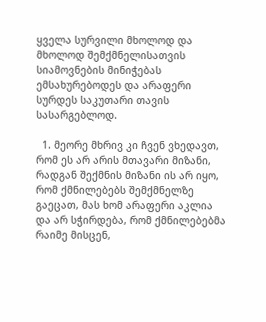ყველა სურვილი მხოლოდ და მხოლოდ შემქმნელისათვის სიამოვნების მინიჭებას ემსახურებოდეს და არაფერი სურდეს საკუთარი თავის სასარგებლოდ.

  1. მეორე მხრივ კი ჩვენ ვხედავთ, რომ ეს არ არის მთავარი მიზანი, რადგან შექმნის მიზანი ის არ იყო, რომ ქმნილებებს შემქმნელზე გაეცათ, მას ხომ არაფერი აკლია და არ სჭირდება, რომ ქმნილებებმა რაიმე მისცენ,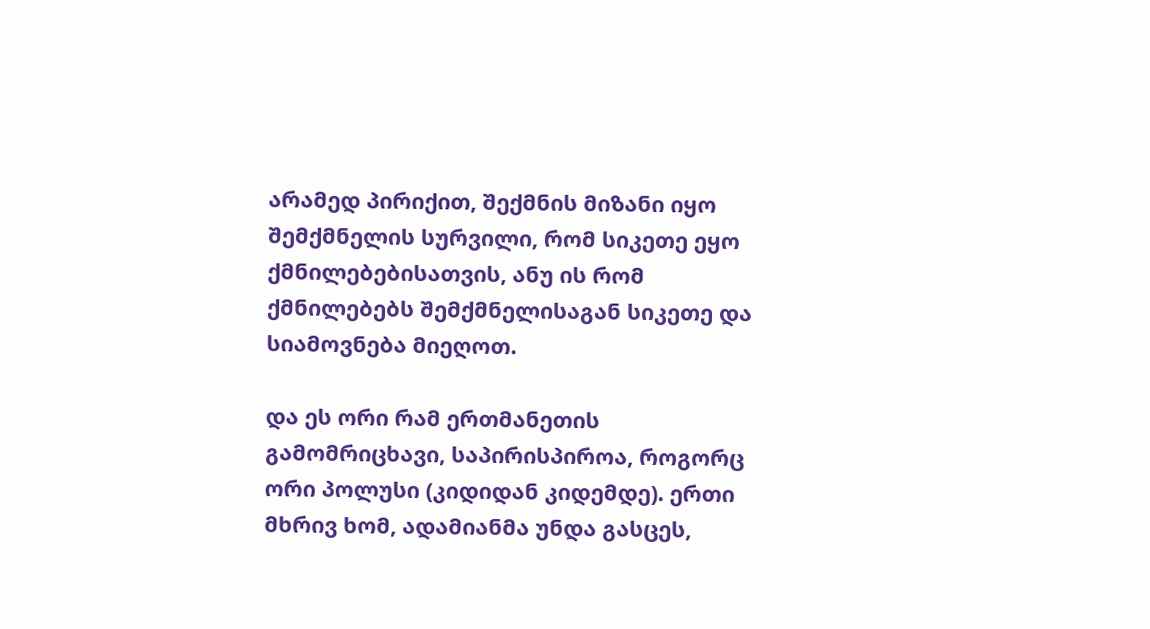არამედ პირიქით, შექმნის მიზანი იყო შემქმნელის სურვილი, რომ სიკეთე ეყო ქმნილებებისათვის, ანუ ის რომ ქმნილებებს შემქმნელისაგან სიკეთე და სიამოვნება მიეღოთ.

და ეს ორი რამ ერთმანეთის გამომრიცხავი, საპირისპიროა, როგორც ორი პოლუსი (კიდიდან კიდემდე). ერთი მხრივ ხომ, ადამიანმა უნდა გასცეს,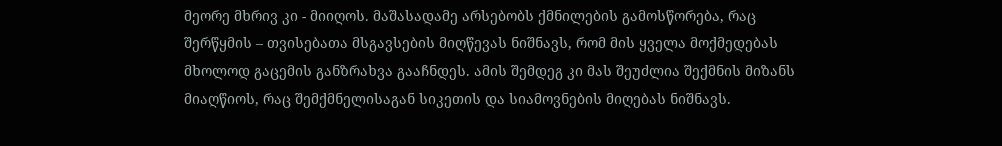მეორე მხრივ კი - მიიღოს. მაშასადამე არსებობს ქმნილების გამოსწორება, რაც შერწყმის – თვისებათა მსგავსების მიღწევას ნიშნავს, რომ მის ყველა მოქმედებას მხოლოდ გაცემის განზრახვა გააჩნდეს. ამის შემდეგ კი მას შეუძლია შექმნის მიზანს მიაღწიოს, რაც შემქმნელისაგან სიკეთის და სიამოვნების მიღებას ნიშნავს.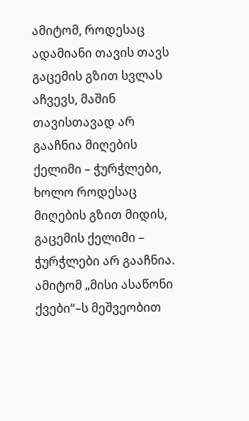ამიტომ, როდესაც ადამიანი თავის თავს გაცემის გზით სვლას აჩვევს, მაშინ თავისთავად არ გააჩნია მიღების ქელიმი – ჭურჭლები, ხოლო როდესაც მიღების გზით მიდის, გაცემის ქელიმი – ჭურჭლები არ გააჩნია. ამიტომ „მისი ასაწონი ქვები“–ს მეშვეობით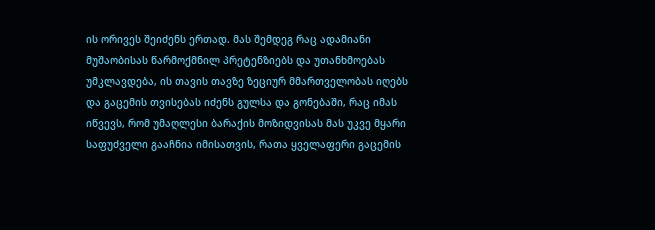ის ორივეს შეიძენს ერთად. მას შემდეგ რაც ადამიანი მუშაობისას წარმოქმნილ პრეტენზიებს და უთანხმოებას უმკლავდება, ის თავის თავზე ზეციურ მმართველობას იღებს და გაცემის თვისებას იძენს გულსა და გონებაში, რაც იმას იწვევს, რომ უმაღლესი ბარაქის მოზიდვისას მას უკვე მყარი საფუძველი გააჩნია იმისათვის, რათა ყველაფერი გაცემის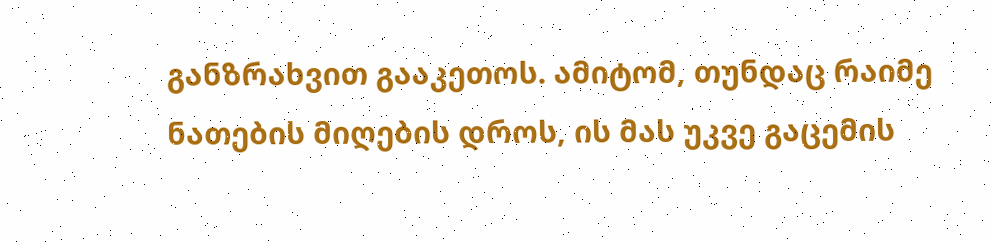განზრახვით გააკეთოს. ამიტომ, თუნდაც რაიმე ნათების მიღების დროს, ის მას უკვე გაცემის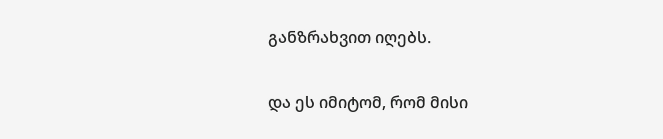განზრახვით იღებს.

და ეს იმიტომ, რომ მისი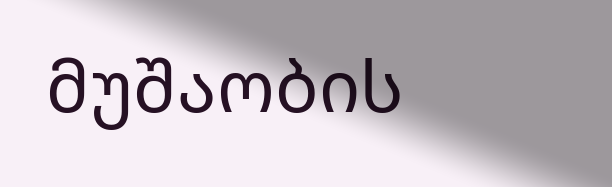მუშაობის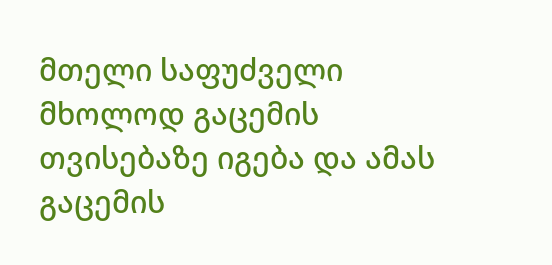მთელი საფუძველი მხოლოდ გაცემის თვისებაზე იგება და ამას გაცემის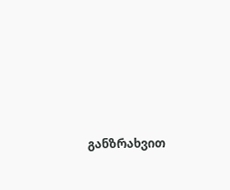განზრახვით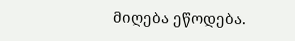მიღება ეწოდება.